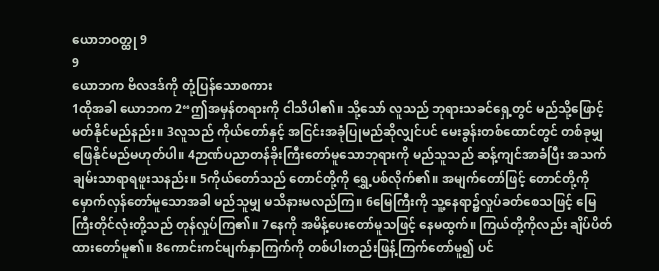ယောဘဝတ္ထု 9
9
ယောဘက ဗိလဒဒ်ကို တုံ့ပြန်သောစကား
1ထိုအခါ ယောဘက 2“ဤအမှန်တရားကို ငါသိပါ၏။ သို့သော် လူသည် ဘုရားသခင်ရှေ့တွင် မည်သို့ဖြောင့်မတ်နိုင်မည်နည်း။ 3လူသည် ကိုယ်တော်နှင့် အငြင်းအခုံပြုမည်ဆိုလျှင်ပင် မေးခွန်းတစ်ထောင်တွင် တစ်ခုမျှ ဖြေနိုင်မည်မဟုတ်ပါ။ 4ဉာဏ်ပညာတန်ခိုးကြီးတော်မူသောဘုရားကို မည်သူသည် ဆန့်ကျင်အာခံပြီး အသက်ချမ်းသာရာရဖူးသနည်း။ 5ကိုယ်တော်သည် တောင်တို့ကို ရွှေ့ပစ်လိုက်၏။ အမျက်တော်ဖြင့် တောင်တို့ကိုမှောက်လှန်တော်မူသောအခါ မည်သူမျှ မသိနားမလည်ကြ။ 6မြေကြီးကို သူ့နေရာ၌လှုပ်ခတ်စေသဖြင့် မြေကြီးတိုင်လုံးတို့သည် တုန်လှုပ်ကြ၏။ 7နေကို အမိန့်ပေးတော်မူသဖြင့် နေမထွက်။ ကြယ်တို့ကိုလည်း ချိပ်ပိတ်ထားတော်မူ၏။ 8ကောင်းကင်မျက်နှာကြက်ကို တစ်ပါးတည်းဖြန့်ကြက်တော်မူ၍ ပင်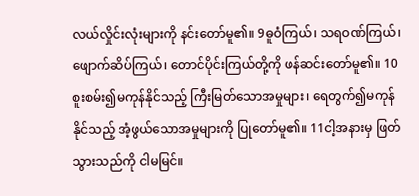လယ်လှိုင်းလုံးများကို နင်းတော်မူ၏။ 9ဓူဝံကြယ်၊ သရဝဏ်ကြယ်၊ ဖျောက်ဆိပ်ကြယ်၊ တောင်ပိုင်းကြယ်တို့ကို ဖန်ဆင်းတော်မူ၏။ 10စူးစမ်း၍မကုန်နိုင်သည့် ကြီးမြတ်သောအမှုများ၊ ရေတွက်၍မကုန်နိုင်သည့် အံ့ဖွယ်သောအမှုများကို ပြုတော်မူ၏။ 11ငါ့အနားမှ ဖြတ်သွားသည်ကို ငါမမြင်။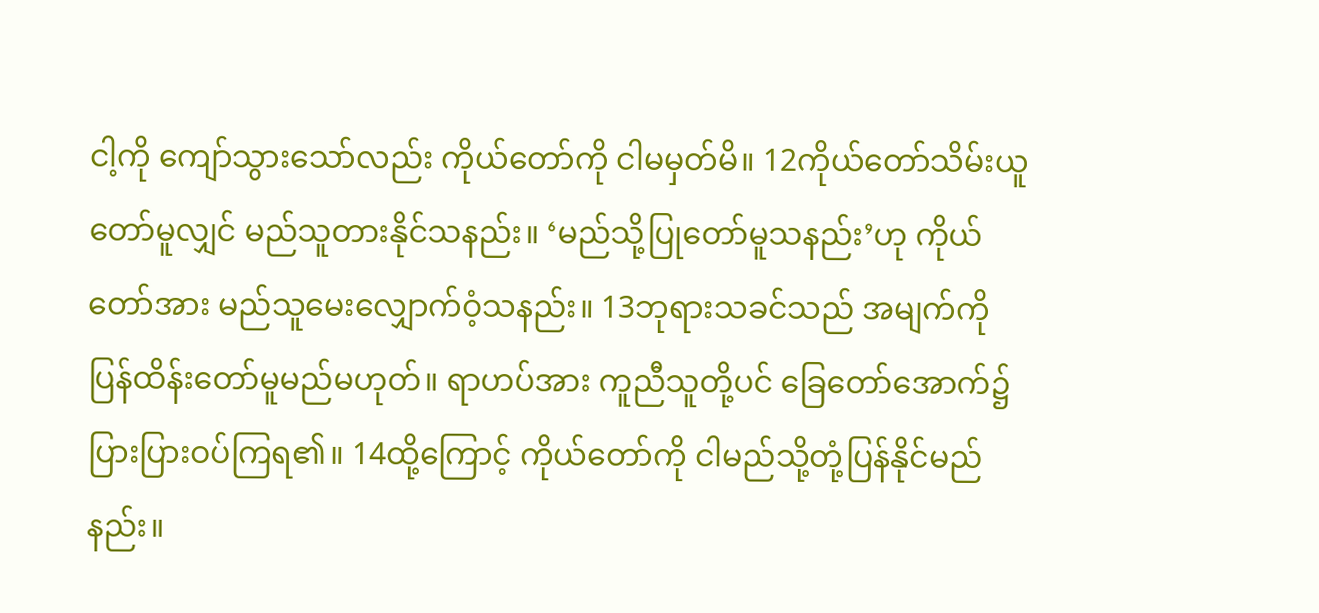ငါ့ကို ကျော်သွားသော်လည်း ကိုယ်တော်ကို ငါမမှတ်မိ။ 12ကိုယ်တော်သိမ်းယူတော်မူလျှင် မည်သူတားနိုင်သနည်း။ ‘မည်သို့ပြုတော်မူသနည်း’ဟု ကိုယ်တော်အား မည်သူမေးလျှောက်ဝံ့သနည်း။ 13ဘုရားသခင်သည် အမျက်ကို ပြန်ထိန်းတော်မူမည်မဟုတ်။ ရာဟပ်အား ကူညီသူတို့ပင် ခြေတော်အောက်၌ ပြားပြားဝပ်ကြရ၏။ 14ထို့ကြောင့် ကိုယ်တော်ကို ငါမည်သို့တုံ့ပြန်နိုင်မည်နည်း။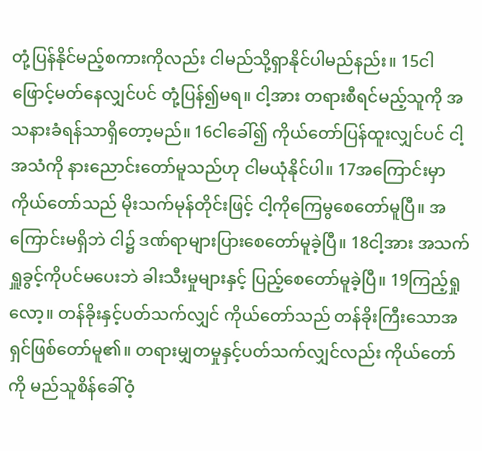တုံ့ပြန်နိုင်မည့်စကားကိုလည်း ငါမည်သို့ရှာနိုင်ပါမည်နည်း။ 15ငါဖြောင့်မတ်နေလျှင်ပင် တုံ့ပြန်၍မရ။ ငါ့အား တရားစီရင်မည့်သူကို အသနားခံရန်သာရှိတော့မည်။ 16ငါခေါ်၍ ကိုယ်တော်ပြန်ထူးလျှင်ပင် ငါ့အသံကို နားညောင်းတော်မူသည်ဟု ငါမယုံနိုင်ပါ။ 17အကြောင်းမှာ ကိုယ်တော်သည် မိုးသက်မုန်တိုင်းဖြင့် ငါ့ကိုကြေမွစေတော်မူပြီ။ အကြောင်းမရှိဘဲ ငါ၌ ဒဏ်ရာများပြားစေတော်မူခဲ့ပြီ။ 18ငါ့အား အသက်ရှူခွင့်ကိုပင်မပေးဘဲ ခါးသီးမှုများနှင့် ပြည့်စေတော်မူခဲ့ပြီ။ 19ကြည့်ရှုလော့။ တန်ခိုးနှင့်ပတ်သက်လျှင် ကိုယ်တော်သည် တန်ခိုးကြီးသောအရှင်ဖြစ်တော်မူ၏။ တရားမျှတမှုနှင့်ပတ်သက်လျှင်လည်း ကိုယ်တော်ကို မည်သူစိန်ခေါ်ဝံ့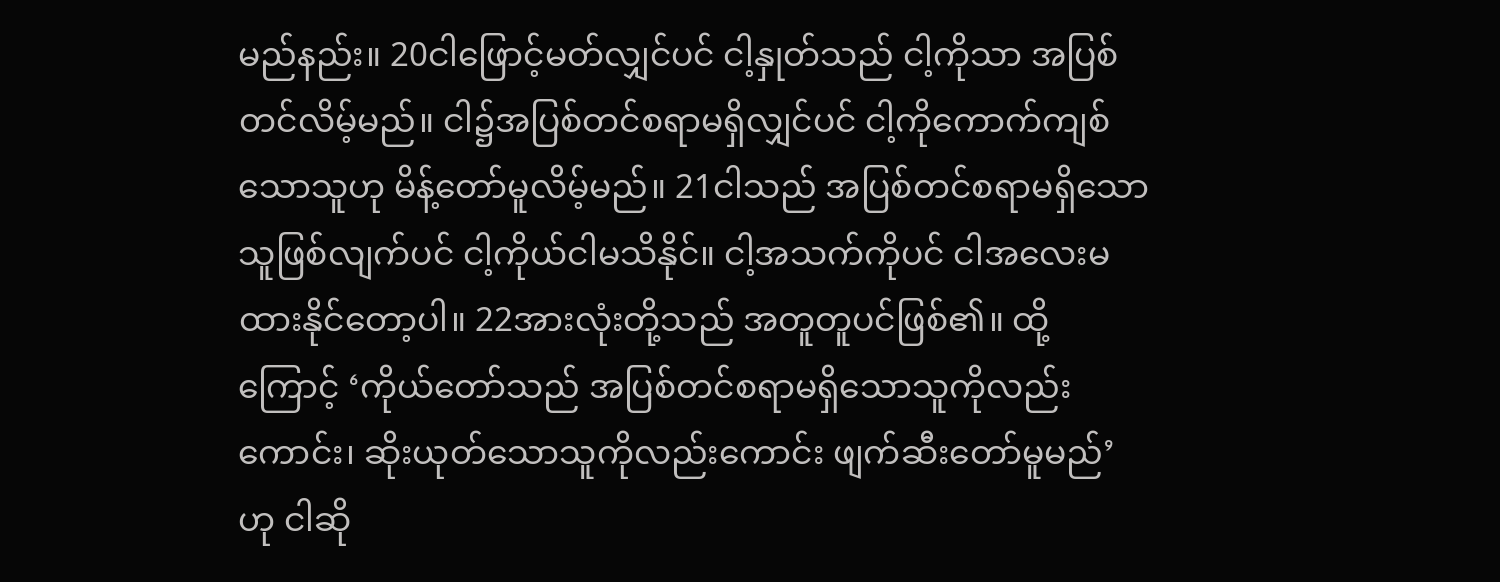မည်နည်း။ 20ငါဖြောင့်မတ်လျှင်ပင် ငါ့နှုတ်သည် ငါ့ကိုသာ အပြစ်တင်လိမ့်မည်။ ငါ၌အပြစ်တင်စရာမရှိလျှင်ပင် ငါ့ကိုကောက်ကျစ်သောသူဟု မိန့်တော်မူလိမ့်မည်။ 21ငါသည် အပြစ်တင်စရာမရှိသောသူဖြစ်လျက်ပင် ငါ့ကိုယ်ငါမသိနိုင်။ ငါ့အသက်ကိုပင် ငါအလေးမထားနိုင်တော့ပါ။ 22အားလုံးတို့သည် အတူတူပင်ဖြစ်၏။ ထို့ကြောင့် ‘ကိုယ်တော်သည် အပြစ်တင်စရာမရှိသောသူကိုလည်းကောင်း၊ ဆိုးယုတ်သောသူကိုလည်းကောင်း ဖျက်ဆီးတော်မူမည်’ဟု ငါဆို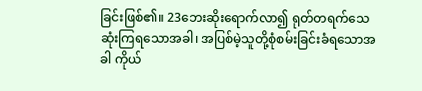ခြင်းဖြစ်၏။ 23ဘေးဆိုးရောက်လာ၍ ရုတ်တရက်သေဆုံးကြရသောအခါ၊ အပြစ်မဲ့သူတို့စုံစမ်းခြင်းခံရသောအခါ ကိုယ်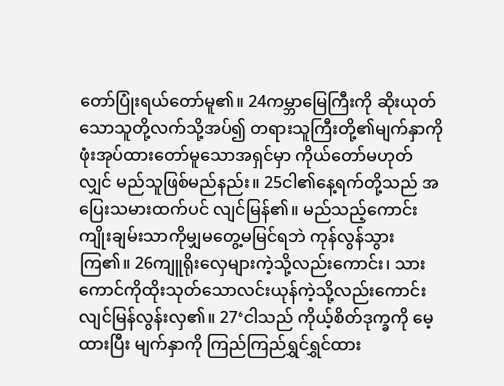တော်ပြုံးရယ်တော်မူ၏။ 24ကမ္ဘာမြေကြီးကို ဆိုးယုတ်သောသူတို့လက်သို့အပ်၍ တရားသူကြီးတို့၏မျက်နှာကို ဖုံးအုပ်ထားတော်မူသောအရှင်မှာ ကိုယ်တော်မဟုတ်လျှင် မည်သူဖြစ်မည်နည်း။ 25ငါ၏နေ့ရက်တို့သည် အပြေးသမားထက်ပင် လျင်မြန်၏။ မည်သည့်ကောင်းကျိုးချမ်းသာကိုမျှမတွေ့မမြင်ရဘဲ ကုန်လွန်သွားကြ၏။ 26ကျူရိုးလှေများကဲ့သို့လည်းကောင်း၊ သားကောင်ကိုထိုးသုတ်သောလင်းယုန်ကဲ့သို့လည်းကောင်း လျင်မြန်လွန်းလှ၏။ 27‘ငါသည် ကိုယ့်စိတ်ဒုက္ခကို မေ့ထားပြီး မျက်နှာကို ကြည်ကြည်ရွှင်ရွှင်ထား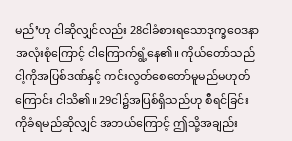မည်’ဟု ငါဆိုလျှင်လည်း 28ငါခံစားရသောဒုက္ခဝေဒနာအလုံးစုံကြောင့် ငါကြောက်ရွံ့နေ၏။ ကိုယ်တော်သည် ငါ့ကိုအပြစ်ဒဏ်နှင့် ကင်းလွတ်စေတော်မူမည်မဟုတ်ကြောင်း ငါသိ၏။ 29ငါ၌အပြစ်ရှိသည်ဟု စီရင်ခြင်းကိုခံရမည်ဆိုလျှင် အဘယ်ကြောင့် ဤသို့အချည်း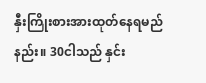နှီးကြိုးစားအားထုတ်နေရမည်နည်း။ 30ငါသည် နှင်း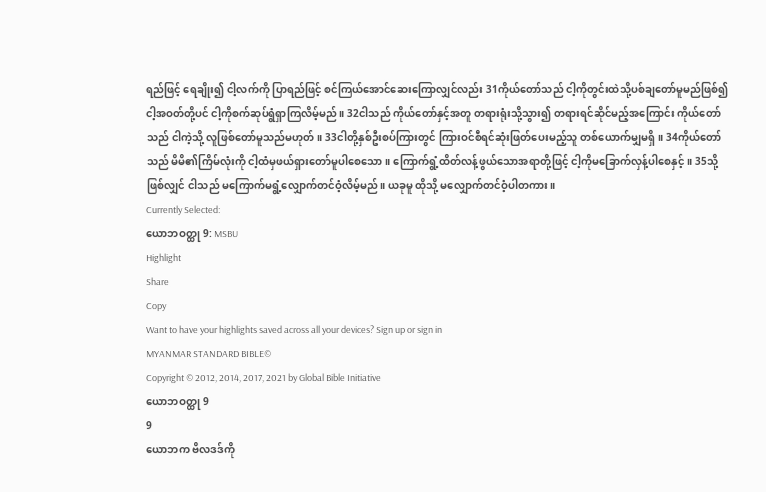ရည်ဖြင့် ရေချိုး၍ ငါ့လက်ကို ပြာရည်ဖြင့် စင်ကြယ်အောင်ဆေးကြောလျှင်လည်း 31ကိုယ်တော်သည် ငါ့ကိုတွင်းထဲသို့ပစ်ချတော်မူမည်ဖြစ်၍ ငါ့အဝတ်တို့ပင် ငါ့ကိုစက်ဆုပ်ရွံရှာကြလိမ့်မည်။ 32ငါသည် ကိုယ်တော်နှင့်အတူ တရားရုံးသို့သွား၍ တရားရင်ဆိုင်မည့်အကြောင်း ကိုယ်တော်သည် ငါကဲ့သို့ လူဖြစ်တော်မူသည်မဟုတ်။ 33ငါတို့နှစ်ဦးစပ်ကြားတွင် ကြားဝင်စီရင်ဆုံးဖြတ်ပေးမည့်သူ တစ်ယောက်မျှမရှိ။ 34ကိုယ်တော်သည် မိမိ၏ကြိမ်လုံးကို ငါ့ထံမှဖယ်ရှားတော်မူပါစေသော။ ကြောက်ရွံ့ထိတ်လန့်ဖွယ်သောအရာတို့ဖြင့် ငါ့ကိုမခြောက်လှန့်ပါစေနှင့်။ 35သို့ဖြစ်လျှင် ငါသည် မကြောက်မရွံ့လျှောက်တင်ဝံ့လိမ့်မည်။ ယခုမူ ထိုသို့ မလျှောက်တင်ဝံ့ပါတကား။
Currently Selected:
ယောဘဝတ္ထု 9: MSBU
Highlight
Share
Copy
Want to have your highlights saved across all your devices? Sign up or sign in
MYANMAR STANDARD BIBLE©
Copyright © 2012, 2014, 2017, 2021 by Global Bible Initiative
ယောဘဝတ္ထု 9
9
ယောဘက ဗိလဒဒ်ကို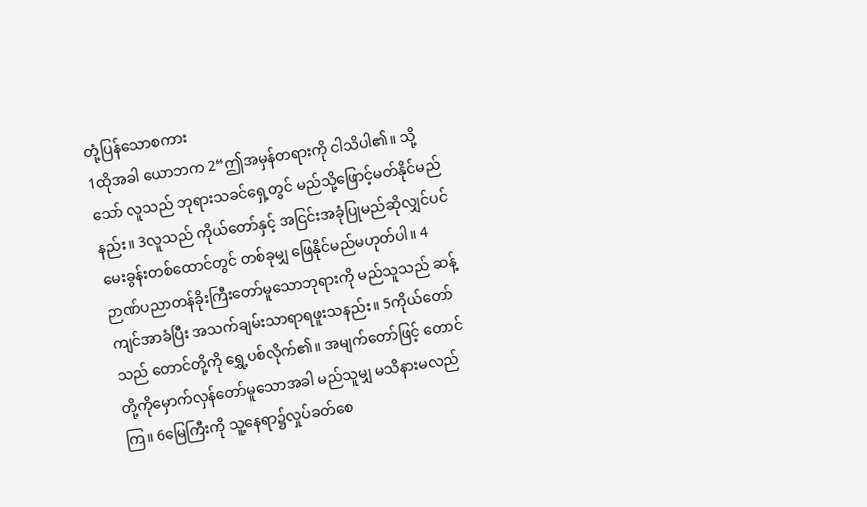တုံ့ပြန်သောစကား
1ထိုအခါ ယောဘက 2“ဤအမှန်တရားကို ငါသိပါ၏။ သို့သော် လူသည် ဘုရားသခင်ရှေ့တွင် မည်သို့ဖြောင့်မတ်နိုင်မည်နည်း။ 3လူသည် ကိုယ်တော်နှင့် အငြင်းအခုံပြုမည်ဆိုလျှင်ပင် မေးခွန်းတစ်ထောင်တွင် တစ်ခုမျှ ဖြေနိုင်မည်မဟုတ်ပါ။ 4ဉာဏ်ပညာတန်ခိုးကြီးတော်မူသောဘုရားကို မည်သူသည် ဆန့်ကျင်အာခံပြီး အသက်ချမ်းသာရာရဖူးသနည်း။ 5ကိုယ်တော်သည် တောင်တို့ကို ရွှေ့ပစ်လိုက်၏။ အမျက်တော်ဖြင့် တောင်တို့ကိုမှောက်လှန်တော်မူသောအခါ မည်သူမျှ မသိနားမလည်ကြ။ 6မြေကြီးကို သူ့နေရာ၌လှုပ်ခတ်စေ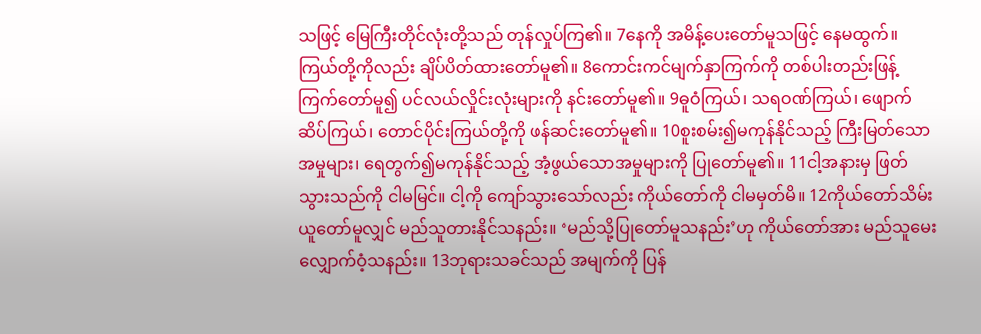သဖြင့် မြေကြီးတိုင်လုံးတို့သည် တုန်လှုပ်ကြ၏။ 7နေကို အမိန့်ပေးတော်မူသဖြင့် နေမထွက်။ ကြယ်တို့ကိုလည်း ချိပ်ပိတ်ထားတော်မူ၏။ 8ကောင်းကင်မျက်နှာကြက်ကို တစ်ပါးတည်းဖြန့်ကြက်တော်မူ၍ ပင်လယ်လှိုင်းလုံးများကို နင်းတော်မူ၏။ 9ဓူဝံကြယ်၊ သရဝဏ်ကြယ်၊ ဖျောက်ဆိပ်ကြယ်၊ တောင်ပိုင်းကြယ်တို့ကို ဖန်ဆင်းတော်မူ၏။ 10စူးစမ်း၍မကုန်နိုင်သည့် ကြီးမြတ်သောအမှုများ၊ ရေတွက်၍မကုန်နိုင်သည့် အံ့ဖွယ်သောအမှုများကို ပြုတော်မူ၏။ 11ငါ့အနားမှ ဖြတ်သွားသည်ကို ငါမမြင်။ ငါ့ကို ကျော်သွားသော်လည်း ကိုယ်တော်ကို ငါမမှတ်မိ။ 12ကိုယ်တော်သိမ်းယူတော်မူလျှင် မည်သူတားနိုင်သနည်း။ ‘မည်သို့ပြုတော်မူသနည်း’ဟု ကိုယ်တော်အား မည်သူမေးလျှောက်ဝံ့သနည်း။ 13ဘုရားသခင်သည် အမျက်ကို ပြန်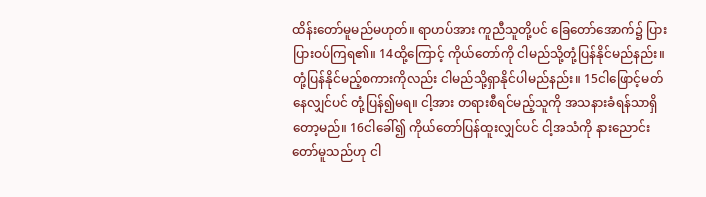ထိန်းတော်မူမည်မဟုတ်။ ရာဟပ်အား ကူညီသူတို့ပင် ခြေတော်အောက်၌ ပြားပြားဝပ်ကြရ၏။ 14ထို့ကြောင့် ကိုယ်တော်ကို ငါမည်သို့တုံ့ပြန်နိုင်မည်နည်း။ တုံ့ပြန်နိုင်မည့်စကားကိုလည်း ငါမည်သို့ရှာနိုင်ပါမည်နည်း။ 15ငါဖြောင့်မတ်နေလျှင်ပင် တုံ့ပြန်၍မရ။ ငါ့အား တရားစီရင်မည့်သူကို အသနားခံရန်သာရှိတော့မည်။ 16ငါခေါ်၍ ကိုယ်တော်ပြန်ထူးလျှင်ပင် ငါ့အသံကို နားညောင်းတော်မူသည်ဟု ငါ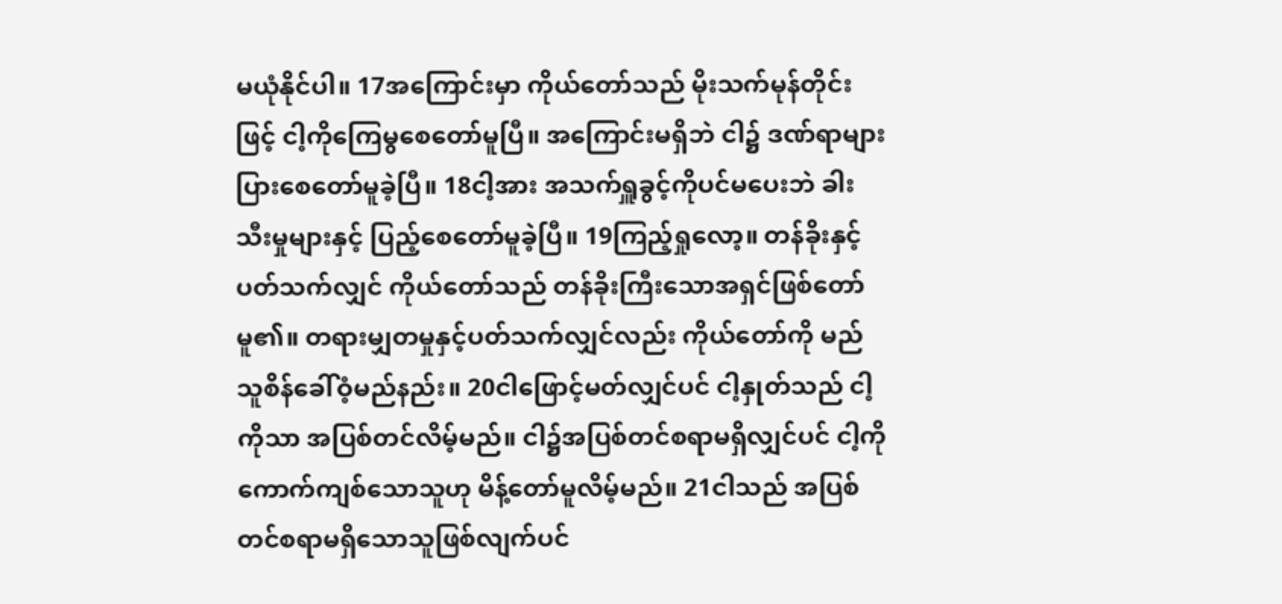မယုံနိုင်ပါ။ 17အကြောင်းမှာ ကိုယ်တော်သည် မိုးသက်မုန်တိုင်းဖြင့် ငါ့ကိုကြေမွစေတော်မူပြီ။ အကြောင်းမရှိဘဲ ငါ၌ ဒဏ်ရာများပြားစေတော်မူခဲ့ပြီ။ 18ငါ့အား အသက်ရှူခွင့်ကိုပင်မပေးဘဲ ခါးသီးမှုများနှင့် ပြည့်စေတော်မူခဲ့ပြီ။ 19ကြည့်ရှုလော့။ တန်ခိုးနှင့်ပတ်သက်လျှင် ကိုယ်တော်သည် တန်ခိုးကြီးသောအရှင်ဖြစ်တော်မူ၏။ တရားမျှတမှုနှင့်ပတ်သက်လျှင်လည်း ကိုယ်တော်ကို မည်သူစိန်ခေါ်ဝံ့မည်နည်း။ 20ငါဖြောင့်မတ်လျှင်ပင် ငါ့နှုတ်သည် ငါ့ကိုသာ အပြစ်တင်လိမ့်မည်။ ငါ၌အပြစ်တင်စရာမရှိလျှင်ပင် ငါ့ကိုကောက်ကျစ်သောသူဟု မိန့်တော်မူလိမ့်မည်။ 21ငါသည် အပြစ်တင်စရာမရှိသောသူဖြစ်လျက်ပင်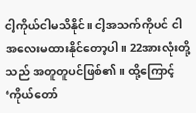ငါ့ကိုယ်ငါမသိနိုင်။ ငါ့အသက်ကိုပင် ငါအလေးမထားနိုင်တော့ပါ။ 22အားလုံးတို့သည် အတူတူပင်ဖြစ်၏။ ထို့ကြောင့် ‘ကိုယ်တော်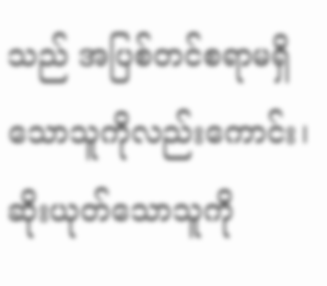သည် အပြစ်တင်စရာမရှိသောသူကိုလည်းကောင်း၊ ဆိုးယုတ်သောသူကို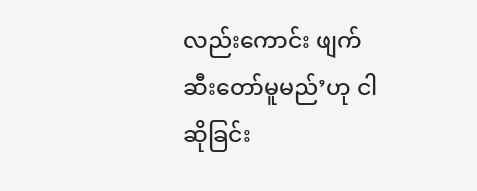လည်းကောင်း ဖျက်ဆီးတော်မူမည်’ဟု ငါဆိုခြင်း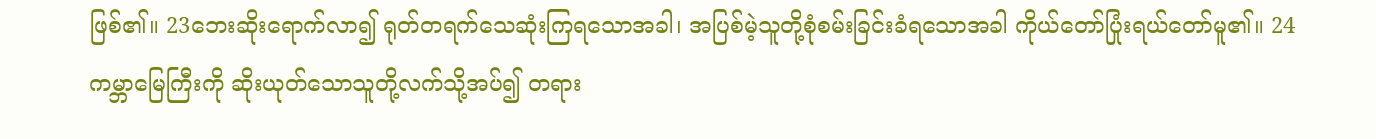ဖြစ်၏။ 23ဘေးဆိုးရောက်လာ၍ ရုတ်တရက်သေဆုံးကြရသောအခါ၊ အပြစ်မဲ့သူတို့စုံစမ်းခြင်းခံရသောအခါ ကိုယ်တော်ပြုံးရယ်တော်မူ၏။ 24ကမ္ဘာမြေကြီးကို ဆိုးယုတ်သောသူတို့လက်သို့အပ်၍ တရား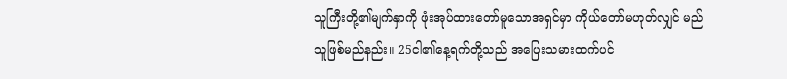သူကြီးတို့၏မျက်နှာကို ဖုံးအုပ်ထားတော်မူသောအရှင်မှာ ကိုယ်တော်မဟုတ်လျှင် မည်သူဖြစ်မည်နည်း။ 25ငါ၏နေ့ရက်တို့သည် အပြေးသမားထက်ပင်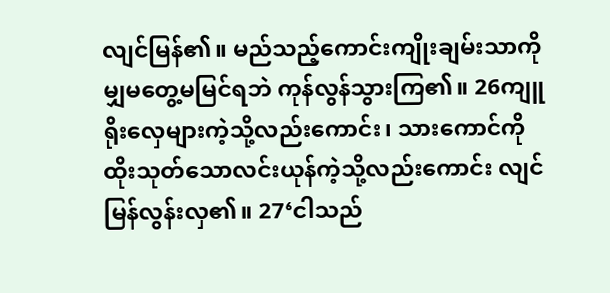လျင်မြန်၏။ မည်သည့်ကောင်းကျိုးချမ်းသာကိုမျှမတွေ့မမြင်ရဘဲ ကုန်လွန်သွားကြ၏။ 26ကျူရိုးလှေများကဲ့သို့လည်းကောင်း၊ သားကောင်ကိုထိုးသုတ်သောလင်းယုန်ကဲ့သို့လည်းကောင်း လျင်မြန်လွန်းလှ၏။ 27‘ငါသည်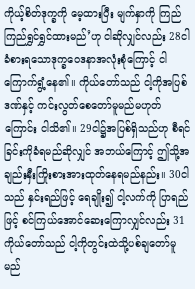ကိုယ့်စိတ်ဒုက္ခကို မေ့ထားပြီး မျက်နှာကို ကြည်ကြည်ရွှင်ရွှင်ထားမည်’ဟု ငါဆိုလျှင်လည်း 28ငါခံစားရသောဒုက္ခဝေဒနာအလုံးစုံကြောင့် ငါကြောက်ရွံ့နေ၏။ ကိုယ်တော်သည် ငါ့ကိုအပြစ်ဒဏ်နှင့် ကင်းလွတ်စေတော်မူမည်မဟုတ်ကြောင်း ငါသိ၏။ 29ငါ၌အပြစ်ရှိသည်ဟု စီရင်ခြင်းကိုခံရမည်ဆိုလျှင် အဘယ်ကြောင့် ဤသို့အချည်းနှီးကြိုးစားအားထုတ်နေရမည်နည်း။ 30ငါသည် နှင်းရည်ဖြင့် ရေချိုး၍ ငါ့လက်ကို ပြာရည်ဖြင့် စင်ကြယ်အောင်ဆေးကြောလျှင်လည်း 31ကိုယ်တော်သည် ငါ့ကိုတွင်းထဲသို့ပစ်ချတော်မူမည်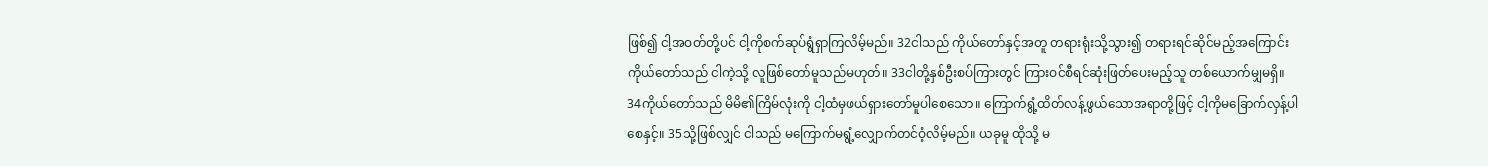ဖြစ်၍ ငါ့အဝတ်တို့ပင် ငါ့ကိုစက်ဆုပ်ရွံရှာကြလိမ့်မည်။ 32ငါသည် ကိုယ်တော်နှင့်အတူ တရားရုံးသို့သွား၍ တရားရင်ဆိုင်မည့်အကြောင်း ကိုယ်တော်သည် ငါကဲ့သို့ လူဖြစ်တော်မူသည်မဟုတ်။ 33ငါတို့နှစ်ဦးစပ်ကြားတွင် ကြားဝင်စီရင်ဆုံးဖြတ်ပေးမည့်သူ တစ်ယောက်မျှမရှိ။ 34ကိုယ်တော်သည် မိမိ၏ကြိမ်လုံးကို ငါ့ထံမှဖယ်ရှားတော်မူပါစေသော။ ကြောက်ရွံ့ထိတ်လန့်ဖွယ်သောအရာတို့ဖြင့် ငါ့ကိုမခြောက်လှန့်ပါစေနှင့်။ 35သို့ဖြစ်လျှင် ငါသည် မကြောက်မရွံ့လျှောက်တင်ဝံ့လိမ့်မည်။ ယခုမူ ထိုသို့ မ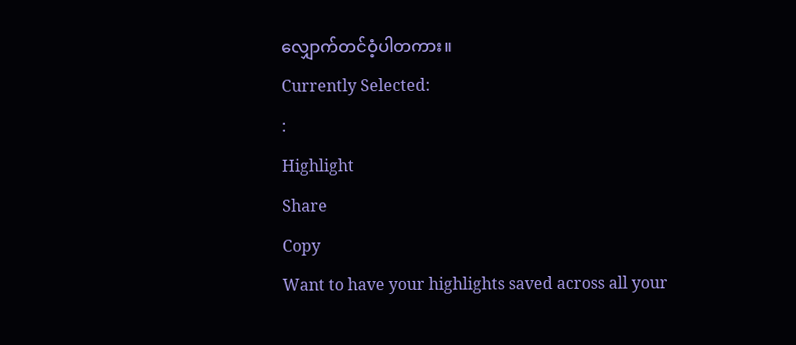လျှောက်တင်ဝံ့ပါတကား။
Currently Selected:
:
Highlight
Share
Copy
Want to have your highlights saved across all your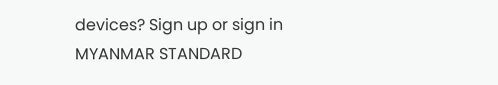devices? Sign up or sign in
MYANMAR STANDARD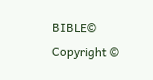BIBLE©
Copyright ©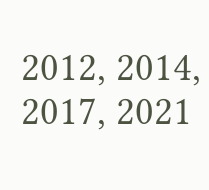2012, 2014, 2017, 2021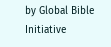by Global Bible Initiative